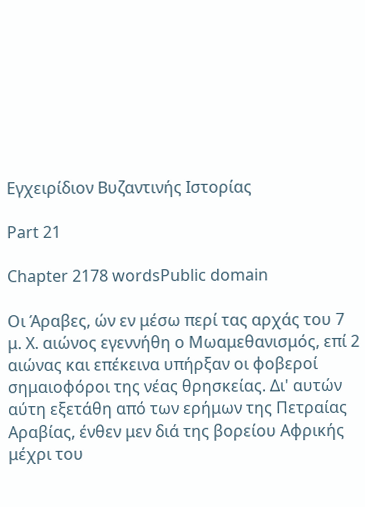Εγχειρίδιον Βυζαντινής Ιστορίας

Part 21

Chapter 2178 wordsPublic domain

Οι Άραβες, ών εν μέσω περί τας αρχάς του 7 μ. Χ. αιώνος εγεννήθη ο Μωαμεθανισμός, επί 2 αιώνας και επέκεινα υπήρξαν οι φοβεροί σημαιοφόροι της νέας θρησκείας. Δι' αυτών αύτη εξετάθη από των ερήμων της Πετραίας Αραβίας, ένθεν μεν διά της βορείου Αφρικής μέχρι του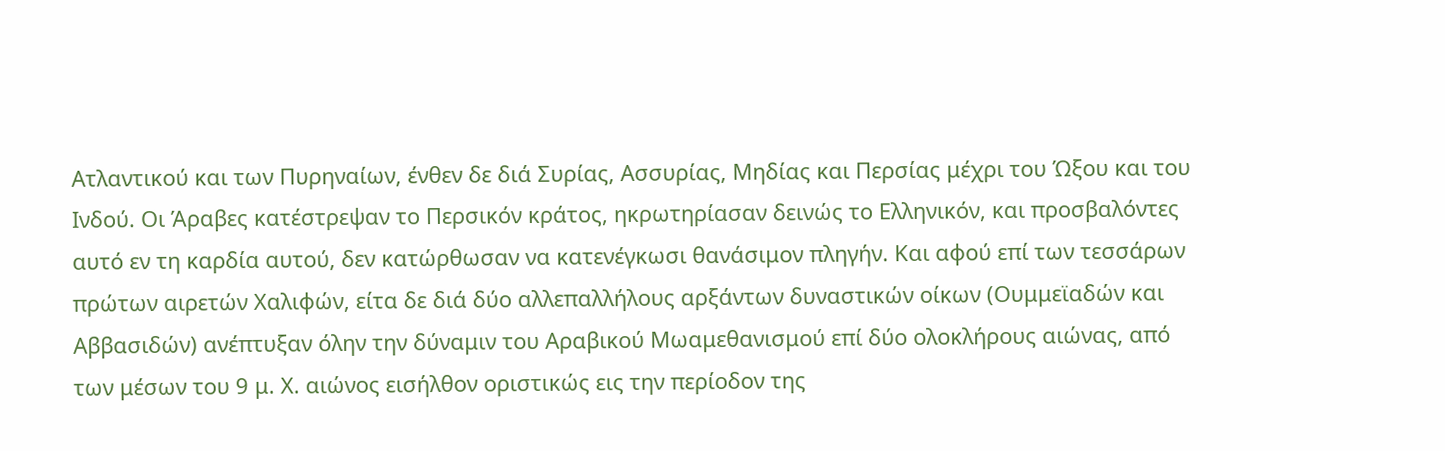Ατλαντικού και των Πυρηναίων, ένθεν δε διά Συρίας, Ασσυρίας, Μηδίας και Περσίας μέχρι του Ώξου και του Ινδού. Οι Άραβες κατέστρεψαν το Περσικόν κράτος, ηκρωτηρίασαν δεινώς το Ελληνικόν, και προσβαλόντες αυτό εν τη καρδία αυτού, δεν κατώρθωσαν να κατενέγκωσι θανάσιμον πληγήν. Και αφού επί των τεσσάρων πρώτων αιρετών Χαλιφών, είτα δε διά δύο αλλεπαλλήλους αρξάντων δυναστικών οίκων (Ουμμεϊαδών και Αββασιδών) ανέπτυξαν όλην την δύναμιν του Αραβικού Μωαμεθανισμού επί δύο ολοκλήρους αιώνας, από των μέσων του 9 μ. Χ. αιώνος εισήλθον οριστικώς εις την περίοδον της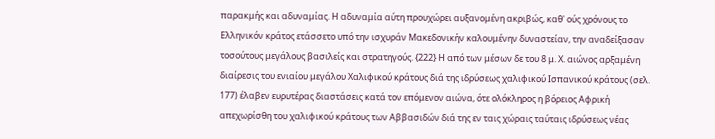παρακμής και αδυναμίας. Η αδυναμία αύτη προυχώρει αυξανομένη ακριβώς, καθ' ούς χρόνους το Ελληνικόν κράτος ετάσσετο υπό την ισχυράν Μακεδονικήν καλουμένην δυναστείαν, την αναδείξασαν τοσούτους μεγάλους βασιλείς και στρατηγούς. {222} Η από των μέσων δε του 8 μ. Χ. αιώνος αρξαμένη διαίρεσις του ενιαίου μεγάλου Χαλιφικού κράτους διά της ιδρύσεως χαλιφικού Ισπανικού κράτους (σελ. 177) έλαβεν ευρυτέρας διαστάσεις κατά τον επόμενον αιώνα, ότε ολόκληρος η βόρειος Αφρική απεχωρίσθη του χαλιφικού κράτους των Αββασιδών διά της εν ταις χώραις ταύταις ιδρύσεως νέας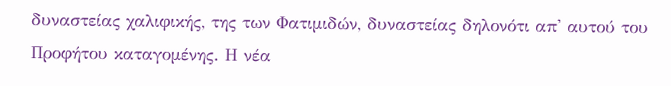δυναστείας χαλιφικής, της των Φατιμιδών, δυναστείας δηλονότι απ' αυτού του Προφήτου καταγομένης. Η νέα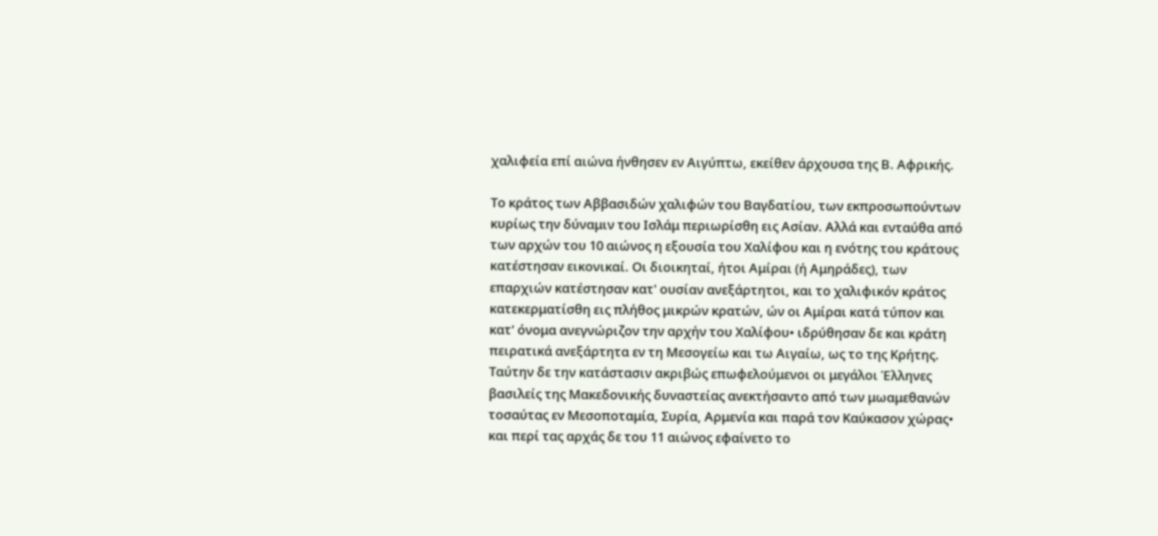χαλιφεία επί αιώνα ήνθησεν εν Αιγύπτω, εκείθεν άρχουσα της Β. Αφρικής.

Το κράτος των Αββασιδών χαλιφών του Βαγδατίου, των εκπροσωπούντων κυρίως την δύναμιν του Ισλάμ περιωρίσθη εις Ασίαν. Αλλά και ενταύθα από των αρχών του 10 αιώνος η εξουσία του Χαλίφου και η ενότης του κράτους κατέστησαν εικονικαί. Οι διοικηταί, ήτοι Αμίραι (ή Αμηράδες), των επαρχιών κατέστησαν κατ' ουσίαν ανεξάρτητοι, και το χαλιφικόν κράτος κατεκερματίσθη εις πλήθος μικρών κρατών, ών οι Αμίραι κατά τύπον και κατ' όνομα ανεγνώριζον την αρχήν του Χαλίφου• ιδρύθησαν δε και κράτη πειρατικά ανεξάρτητα εν τη Μεσογείω και τω Αιγαίω, ως το της Κρήτης. Ταύτην δε την κατάστασιν ακριβώς επωφελούμενοι οι μεγάλοι Έλληνες βασιλείς της Μακεδονικής δυναστείας ανεκτήσαντο από των μωαμεθανών τοσαύτας εν Μεσοποταμία, Συρία, Αρμενία και παρά τον Καύκασον χώρας• και περί τας αρχάς δε του 11 αιώνος εφαίνετο το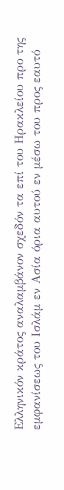Ελληνικόν κράτος αναλαμβάνον σχεδόν τα επί του Ηρακλείου προ της εμφανίσεως του Ισλάμ εν Ασία όρια αυτού εν μέσω του προς εαυτό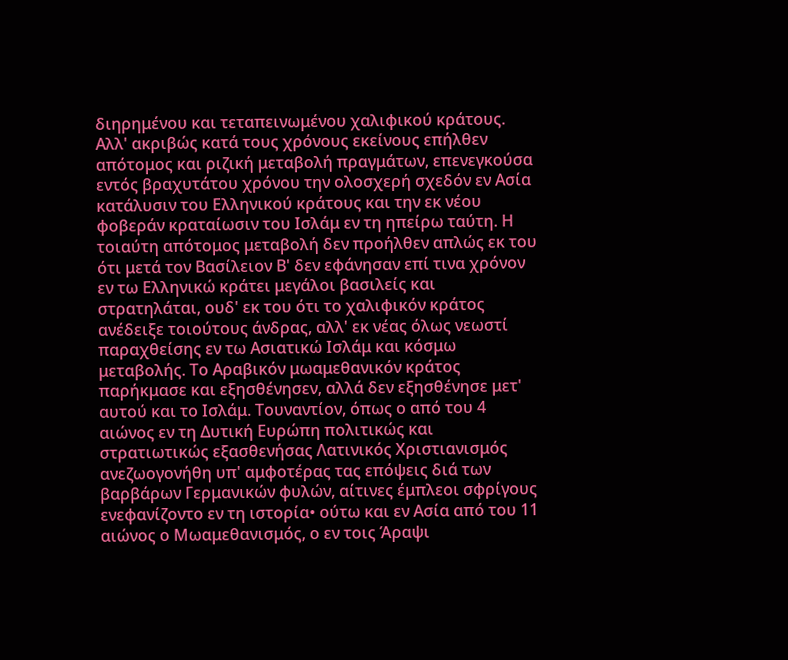διηρημένου και τεταπεινωμένου χαλιφικού κράτους. Αλλ' ακριβώς κατά τους χρόνους εκείνους επήλθεν απότομος και ριζική μεταβολή πραγμάτων, επενεγκούσα εντός βραχυτάτου χρόνου την ολοσχερή σχεδόν εν Ασία κατάλυσιν του Ελληνικού κράτους και την εκ νέου φοβεράν κραταίωσιν του Ισλάμ εν τη ηπείρω ταύτη. Η τοιαύτη απότομος μεταβολή δεν προήλθεν απλώς εκ του ότι μετά τον Βασίλειον Β' δεν εφάνησαν επί τινα χρόνον εν τω Ελληνικώ κράτει μεγάλοι βασιλείς και στρατηλάται, ουδ' εκ του ότι το χαλιφικόν κράτος ανέδειξε τοιούτους άνδρας, αλλ' εκ νέας όλως νεωστί παραχθείσης εν τω Ασιατικώ Ισλάμ και κόσμω μεταβολής. Το Αραβικόν μωαμεθανικόν κράτος παρήκμασε και εξησθένησεν, αλλά δεν εξησθένησε μετ' αυτού και το Ισλάμ. Τουναντίον, όπως ο από του 4 αιώνος εν τη Δυτική Ευρώπη πολιτικώς και στρατιωτικώς εξασθενήσας Λατινικός Χριστιανισμός ανεζωογονήθη υπ' αμφοτέρας τας επόψεις διά των βαρβάρων Γερμανικών φυλών, αίτινες έμπλεοι σφρίγους ενεφανίζοντο εν τη ιστορία• ούτω και εν Ασία από του 11 αιώνος ο Μωαμεθανισμός, ο εν τοις Άραψι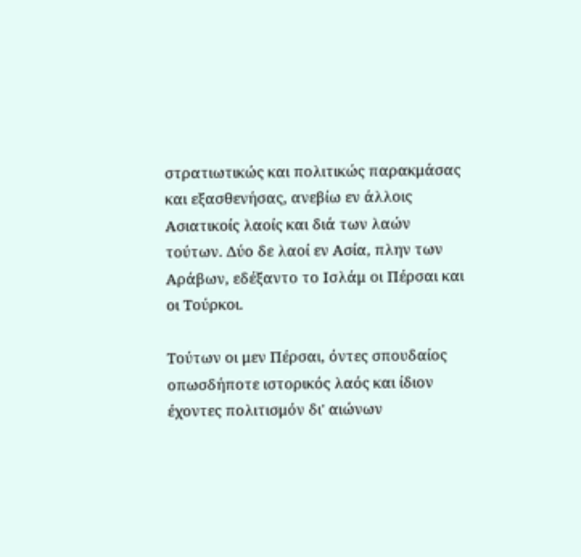στρατιωτικώς και πολιτικώς παρακμάσας και εξασθενήσας, ανεβίω εν άλλοις Ασιατικοίς λαοίς και διά των λαών τούτων. Δύο δε λαοί εν Ασία, πλην των Αράβων, εδέξαντο το Ισλάμ οι Πέρσαι και οι Τούρκοι.

Τούτων οι μεν Πέρσαι, όντες σπουδαίος οπωσδήποτε ιστορικός λαός και ίδιον έχοντες πολιτισμόν δι' αιώνων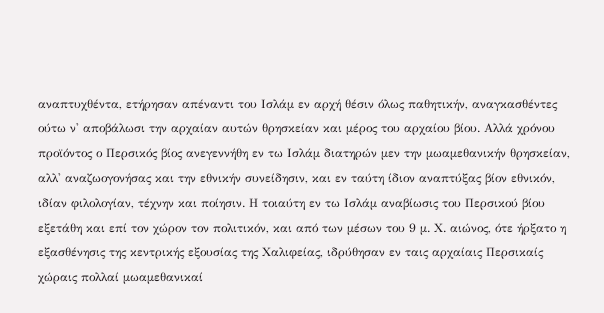αναπτυχθέντα, ετήρησαν απέναντι του Ισλάμ εν αρχή θέσιν όλως παθητικήν, αναγκασθέντες ούτω ν' αποβάλωσι την αρχαίαν αυτών θρησκείαν και μέρος του αρχαίου βίου. Αλλά χρόνου προϊόντος ο Περσικός βίος ανεγεννήθη εν τω Ισλάμ διατηρών μεν την μωαμεθανικήν θρησκείαν, αλλ' αναζωογονήσας και την εθνικήν συνείδησιν, και εν ταύτη ίδιον αναπτύξας βίον εθνικόν, ιδίαν φιλολογίαν, τέχνην και ποίησιν. Η τοιαύτη εν τω Ισλάμ αναβίωσις του Περσικού βίου εξετάθη και επί τον χώρον τον πολιτικόν, και από των μέσων του 9 μ. Χ. αιώνος, ότε ήρξατο η εξασθένησις της κεντρικής εξουσίας της Χαλιφείας, ιδρύθησαν εν ταις αρχαίαις Περσικαίς χώραις πολλαί μωαμεθανικαί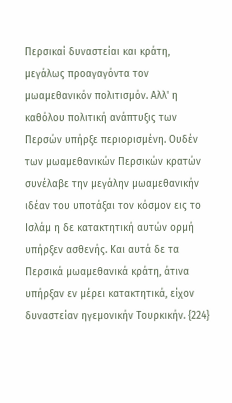Περσικαί δυναστείαι και κράτη, μεγάλως προαγαγόντα τον μωαμεθανικόν πολιτισμόν. Αλλ' η καθόλου πολιτική ανάπτυξις των Περσών υπήρξε περιορισμένη. Ουδέν των μωαμεθανικών Περσικών κρατών συνέλαβε την μεγάλην μωαμεθανικήν ιδέαν του υποτάξαι τον κόσμον εις το Ισλάμ η δε κατακτητική αυτών ορμή υπήρξεν ασθενής. Και αυτά δε τα Περσικά μωαμεθανικά κράτη, άτινα υπήρξαν εν μέρει κατακτητικά, είχον δυναστείαν ηγεμονικήν Τουρκικήν. {224}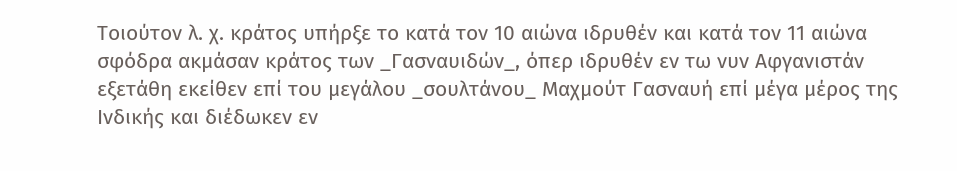Τοιούτον λ. χ. κράτος υπήρξε το κατά τον 10 αιώνα ιδρυθέν και κατά τον 11 αιώνα σφόδρα ακμάσαν κράτος των _Γασναυιδών_, όπερ ιδρυθέν εν τω νυν Αφγανιστάν εξετάθη εκείθεν επί του μεγάλου _σουλτάνου_ Μαχμούτ Γασναυή επί μέγα μέρος της Ινδικής και διέδωκεν εν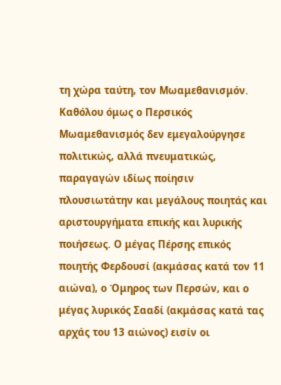τη χώρα ταύτη, τον Μωαμεθανισμόν. Καθόλου όμως ο Περσικός Μωαμεθανισμός δεν εμεγαλούργησε πολιτικώς, αλλά πνευματικώς, παραγαγών ιδίως ποίησιν πλουσιωτάτην και μεγάλους ποιητάς και αριστουργήματα επικής και λυρικής ποιήσεως. Ο μέγας Πέρσης επικός ποιητής Φερδουσί (ακμάσας κατά τον 11 αιώνα), ο Όμηρος των Περσών, και ο μέγας λυρικός Σααδί (ακμάσας κατά τας αρχάς του 13 αιώνος) εισίν οι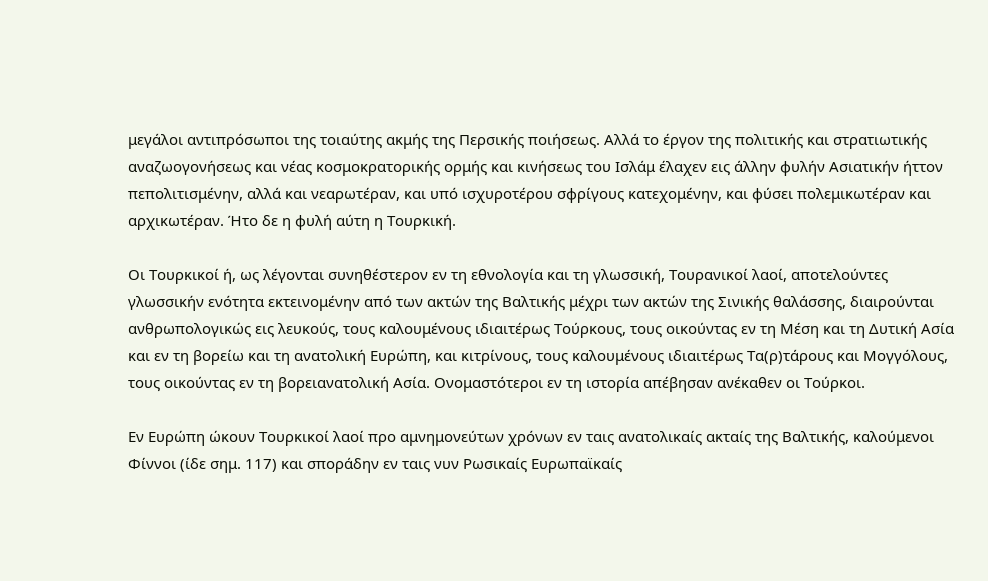μεγάλοι αντιπρόσωποι της τοιαύτης ακμής της Περσικής ποιήσεως. Αλλά το έργον της πολιτικής και στρατιωτικής αναζωογονήσεως και νέας κοσμοκρατορικής ορμής και κινήσεως του Ισλάμ έλαχεν εις άλλην φυλήν Ασιατικήν ήττον πεπολιτισμένην, αλλά και νεαρωτέραν, και υπό ισχυροτέρου σφρίγους κατεχομένην, και φύσει πολεμικωτέραν και αρχικωτέραν. Ήτο δε η φυλή αύτη η Τουρκική.

Οι Τουρκικοί ή, ως λέγονται συνηθέστερον εν τη εθνολογία και τη γλωσσική, Τουρανικοί λαοί, αποτελούντες γλωσσικήν ενότητα εκτεινομένην από των ακτών της Βαλτικής μέχρι των ακτών της Σινικής θαλάσσης, διαιρούνται ανθρωπολογικώς εις λευκούς, τους καλουμένους ιδιαιτέρως Τούρκους, τους οικούντας εν τη Μέση και τη Δυτική Ασία και εν τη βορείω και τη ανατολική Ευρώπη, και κιτρίνους, τους καλουμένους ιδιαιτέρως Τα(ρ)τάρους και Μογγόλους, τους οικούντας εν τη βορειανατολική Ασία. Ονομαστότεροι εν τη ιστορία απέβησαν ανέκαθεν οι Τούρκοι.

Εν Ευρώπη ώκουν Τουρκικοί λαοί προ αμνημονεύτων χρόνων εν ταις ανατολικαίς ακταίς της Βαλτικής, καλούμενοι Φίννοι (ίδε σημ. 117) και σποράδην εν ταις νυν Ρωσικαίς Ευρωπαϊκαίς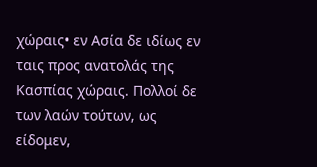χώραις• εν Ασία δε ιδίως εν ταις προς ανατολάς της Κασπίας χώραις. Πολλοί δε των λαών τούτων, ως είδομεν,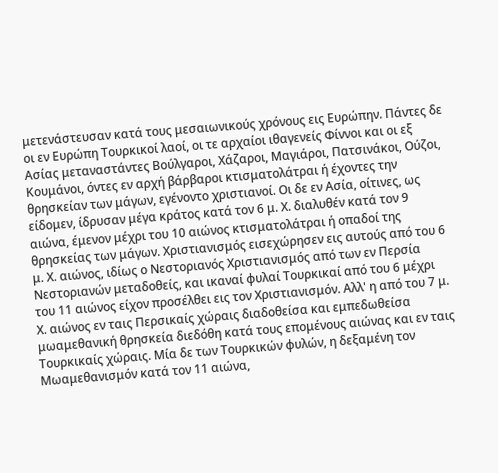μετενάστευσαν κατά τους μεσαιωνικούς χρόνους εις Ευρώπην. Πάντες δε οι εν Ευρώπη Τουρκικοί λαοί, οι τε αρχαίοι ιθαγενείς Φίννοι και οι εξ Ασίας μεταναστάντες Βούλγαροι, Χάζαροι, Μαγιάροι, Πατσινάκοι, Ούζοι, Κουμάνοι, όντες εν αρχή βάρβαροι κτισματολάτραι ή έχοντες την θρησκείαν των μάγων, εγένοντο χριστιανοί. Οι δε εν Ασία, οίτινες, ως είδομεν, ίδρυσαν μέγα κράτος κατά τον 6 μ. Χ. διαλυθέν κατά τον 9 αιώνα, έμενον μέχρι του 10 αιώνος κτισματολάτραι ή οπαδοί της θρησκείας των μάγων. Χριστιανισμός εισεχώρησεν εις αυτούς από του 6 μ. Χ. αιώνος, ιδίως ο Νεστοριανός Χριστιανισμός από των εν Περσία Νεστοριανών μεταδοθείς, και ικαναί φυλαί Τουρκικαί από του 6 μέχρι του 11 αιώνος είχον προσέλθει εις τον Χριστιανισμόν. Αλλ' η από του 7 μ. Χ. αιώνος εν ταις Περσικαίς χώραις διαδοθείσα και εμπεδωθείσα μωαμεθανική θρησκεία διεδόθη κατά τους επομένους αιώνας και εν ταις Τουρκικαίς χώραις. Μία δε των Τουρκικών φυλών, η δεξαμένη τον Μωαμεθανισμόν κατά τον 11 αιώνα,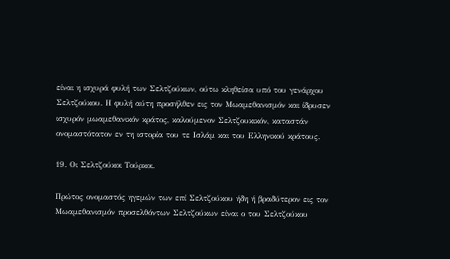είναι η ισχυρά φυλή των Σελτζούκων, ούτω κληθείσα υπό του γενάρχου Σελτζούκου. Η φυλή αύτη προσήλθεν εις τον Μωαμεθανισμόν και ίδρυσεν ισχυρόν μωαμεθανικόν κράτος, καλούμενον Σελτζουκικόν, καταστάν ονομαστότατον εν τη ιστορία του τε Ισλάμ και του Ελληνικού κράτους.

19. Οι Σελτζούκοι Τούρκοι.

Πρώτος ονομαστός ηγεμών των επί Σελτζούκου ήδη ή βραδύτερον εις τον Μωαμεθανισμόν προσελθόντων Σελτζούκων είναι ο του Σελτζούκου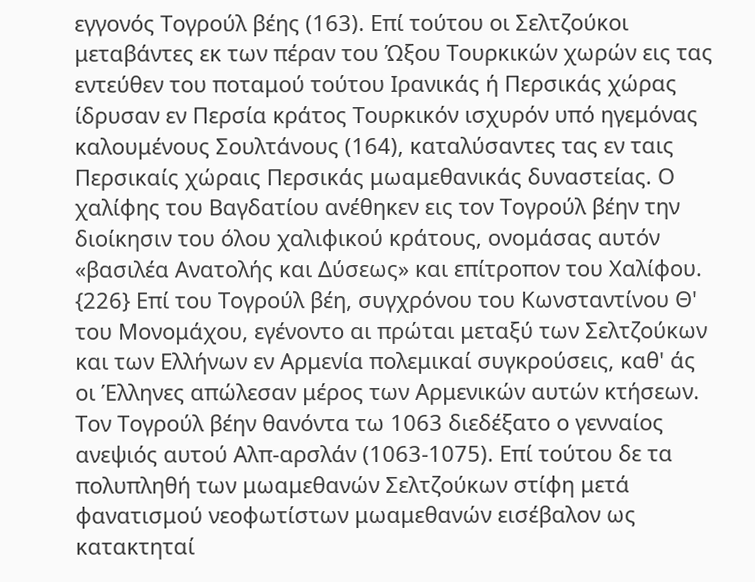εγγονός Τογρούλ βέης (163). Επί τούτου οι Σελτζούκοι μεταβάντες εκ των πέραν του Ώξου Τουρκικών χωρών εις τας εντεύθεν του ποταμού τούτου Ιρανικάς ή Περσικάς χώρας ίδρυσαν εν Περσία κράτος Τουρκικόν ισχυρόν υπό ηγεμόνας καλουμένους Σουλτάνους (164), καταλύσαντες τας εν ταις Περσικαίς χώραις Περσικάς μωαμεθανικάς δυναστείας. Ο χαλίφης του Βαγδατίου ανέθηκεν εις τον Τογρούλ βέην την διοίκησιν του όλου χαλιφικού κράτους, ονομάσας αυτόν «βασιλέα Ανατολής και Δύσεως» και επίτροπον του Χαλίφου. {226} Επί του Τογρούλ βέη, συγχρόνου του Κωνσταντίνου Θ' του Μονομάχου, εγένοντο αι πρώται μεταξύ των Σελτζούκων και των Ελλήνων εν Αρμενία πολεμικαί συγκρούσεις, καθ' άς οι Έλληνες απώλεσαν μέρος των Αρμενικών αυτών κτήσεων. Τον Τογρούλ βέην θανόντα τω 1063 διεδέξατο ο γενναίος ανεψιός αυτού Αλπ-αρσλάν (1063-1075). Επί τούτου δε τα πολυπληθή των μωαμεθανών Σελτζούκων στίφη μετά φανατισμού νεοφωτίστων μωαμεθανών εισέβαλον ως κατακτηταί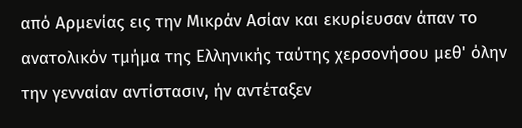από Αρμενίας εις την Μικράν Ασίαν και εκυρίευσαν άπαν το ανατολικόν τμήμα της Ελληνικής ταύτης χερσονήσου μεθ' όλην την γενναίαν αντίστασιν, ήν αντέταξεν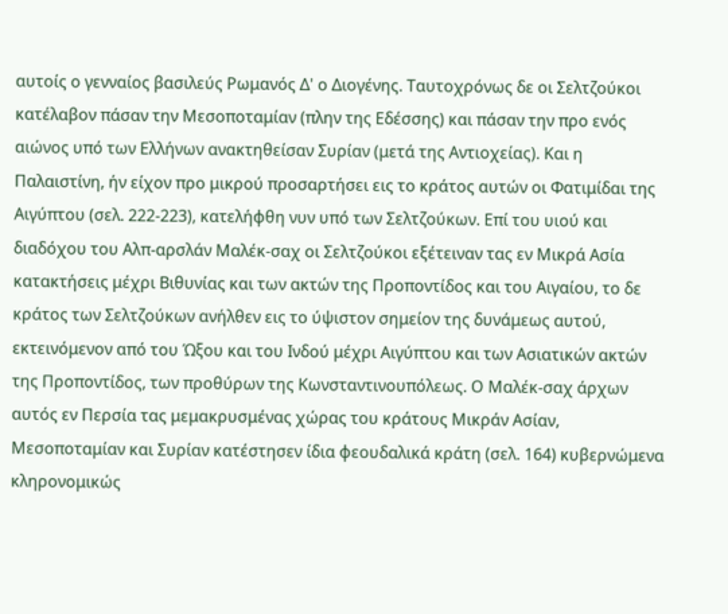αυτοίς ο γενναίος βασιλεύς Ρωμανός Δ' ο Διογένης. Ταυτοχρόνως δε οι Σελτζούκοι κατέλαβον πάσαν την Μεσοποταμίαν (πλην της Εδέσσης) και πάσαν την προ ενός αιώνος υπό των Ελλήνων ανακτηθείσαν Συρίαν (μετά της Αντιοχείας). Και η Παλαιστίνη, ήν είχον προ μικρού προσαρτήσει εις το κράτος αυτών οι Φατιμίδαι της Αιγύπτου (σελ. 222-223), κατελήφθη νυν υπό των Σελτζούκων. Επί του υιού και διαδόχου του Αλπ-αρσλάν Μαλέκ-σαχ οι Σελτζούκοι εξέτειναν τας εν Μικρά Ασία κατακτήσεις μέχρι Βιθυνίας και των ακτών της Προποντίδος και του Αιγαίου, το δε κράτος των Σελτζούκων ανήλθεν εις το ύψιστον σημείον της δυνάμεως αυτού, εκτεινόμενον από του Ώξου και του Ινδού μέχρι Αιγύπτου και των Ασιατικών ακτών της Προποντίδος, των προθύρων της Κωνσταντινουπόλεως. Ο Μαλέκ-σαχ άρχων αυτός εν Περσία τας μεμακρυσμένας χώρας του κράτους Μικράν Ασίαν, Μεσοποταμίαν και Συρίαν κατέστησεν ίδια φεουδαλικά κράτη (σελ. 164) κυβερνώμενα κληρονομικώς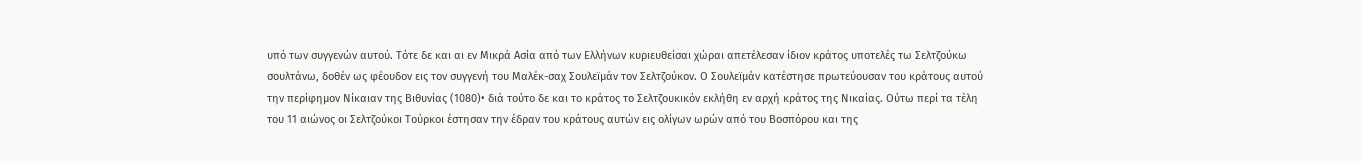υπό των συγγενών αυτού. Τότε δε και αι εν Μικρά Ασία από των Ελλήνων κυριευθείσαι χώραι απετέλεσαν ίδιον κράτος υποτελές τω Σελτζούκω σουλτάνω, δοθέν ως φέουδον εις τον συγγενή του Μαλέκ-σαχ Σουλεϊμάν τον Σελτζούκον. Ο Σουλεϊμάν κατέστησε πρωτεύουσαν του κράτους αυτού την περίφημον Νίκαιαν της Βιθυνίας (1080)• διά τούτο δε και το κράτος το Σελτζουκικόν εκλήθη εν αρχή κράτος της Νικαίας. Ούτω περί τα τέλη του 11 αιώνος οι Σελτζούκοι Τούρκοι έστησαν την έδραν του κράτους αυτών εις ολίγων ωρών από του Βοσπόρου και της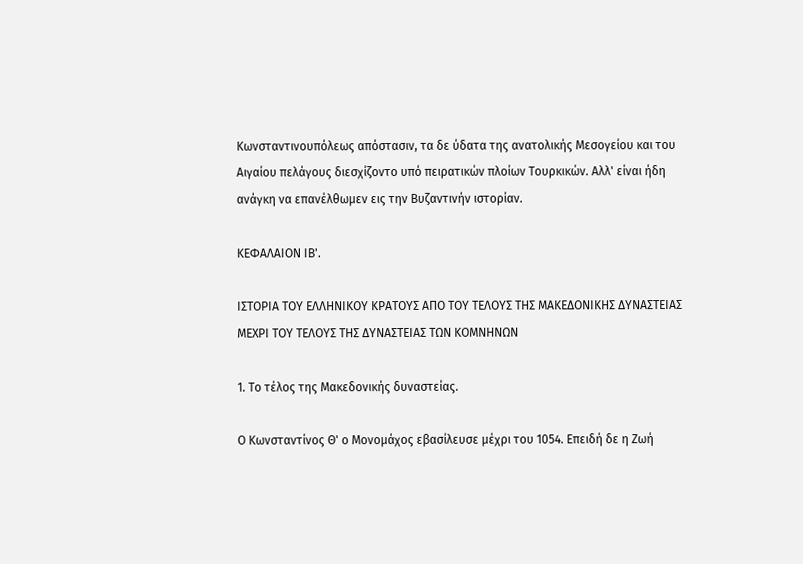Κωνσταντινουπόλεως απόστασιν, τα δε ύδατα της ανατολικής Μεσογείου και του Αιγαίου πελάγους διεσχίζοντο υπό πειρατικών πλοίων Τουρκικών. Αλλ' είναι ήδη ανάγκη να επανέλθωμεν εις την Βυζαντινήν ιστορίαν.

ΚΕΦΑΛΑΙΟΝ ΙΒ'.

ΙΣΤΟΡΙΑ ΤΟΥ ΕΛΛΗΝΙΚΟΥ ΚΡΑΤΟΥΣ ΑΠΟ ΤΟΥ ΤΕΛΟΥΣ ΤΗΣ ΜΑΚΕΔΟΝΙΚΗΣ ΔΥΝΑΣΤΕΙΑΣ ΜΕΧΡΙ ΤΟΥ ΤΕΛΟΥΣ ΤΗΣ ΔΥΝΑΣΤΕΙΑΣ ΤΩΝ ΚΟΜΝΗΝΩΝ

1. Το τέλος της Μακεδονικής δυναστείας.

Ο Κωνσταντίνος Θ' ο Μονομάχος εβασίλευσε μέχρι του 1054. Επειδή δε η Ζωή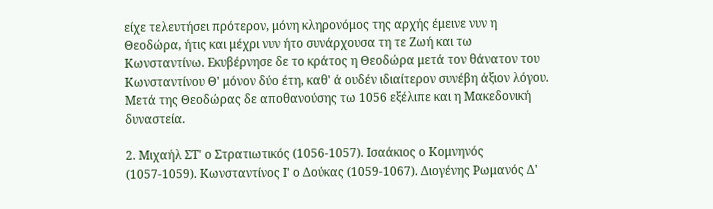είχε τελευτήσει πρότερον, μόνη κληρονόμος της αρχής έμεινε νυν η Θεοδώρα, ήτις και μέχρι νυν ήτο συνάρχουσα τη τε Ζωή και τω Κωνσταντίνω. Εκυβέρνησε δε το κράτος η Θεοδώρα μετά τον θάνατον του Κωνσταντίνου Θ' μόνον δύο έτη, καθ' ά ουδέν ιδιαίτερον συνέβη άξιον λόγου. Μετά της Θεοδώρας δε αποθανούσης τω 1056 εξέλιπε και η Μακεδονική δυναστεία.

2. Μιχαήλ ΣΤ' ο Στρατιωτικός (1056-1057). Ισαάκιος ο Κομνηνός (1057-1059). Κωνσταντίνος Ι' ο Δούκας (1059-1067). Διογένης Ρωμανός Δ'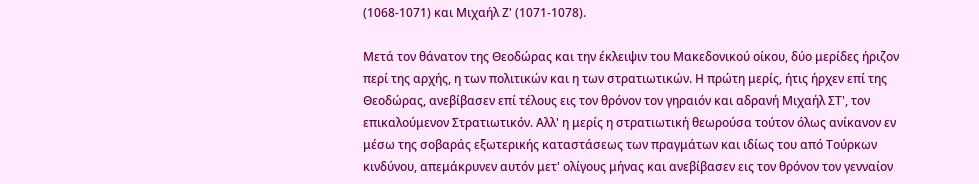(1068-1071) και Μιχαήλ Ζ' (1071-1078).

Μετά τον θάνατον της Θεοδώρας και την έκλειψιν του Μακεδονικού οίκου, δύο μερίδες ήριζον περί της αρχής, η των πολιτικών και η των στρατιωτικών. Η πρώτη μερίς, ήτις ήρχεν επί της Θεοδώρας, ανεβίβασεν επί τέλους εις τον θρόνον τον γηραιόν και αδρανή Μιχαήλ ΣΤ', τον επικαλούμενον Στρατιωτικόν. Αλλ' η μερίς η στρατιωτική θεωρούσα τούτον όλως ανίκανον εν μέσω της σοβαράς εξωτερικής καταστάσεως των πραγμάτων και ιδίως του από Τούρκων κινδύνου, απεμάκρυνεν αυτόν μετ' ολίγους μήνας και ανεβίβασεν εις τον θρόνον τον γενναίον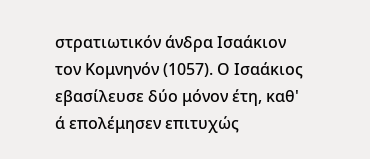στρατιωτικόν άνδρα Ισαάκιον τον Κομνηνόν (1057). Ο Ισαάκιος εβασίλευσε δύο μόνον έτη, καθ' ά επολέμησεν επιτυχώς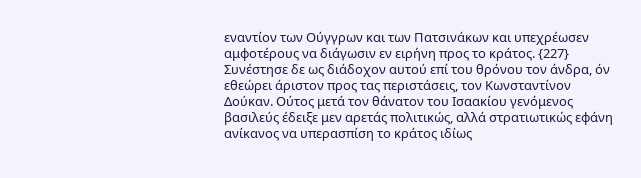εναντίον των Ούγγρων και των Πατσινάκων και υπεχρέωσεν αμφοτέρους να διάγωσιν εν ειρήνη προς το κράτος. {227} Συνέστησε δε ως διάδοχον αυτού επί του θρόνου τον άνδρα, όν εθεώρει άριστον προς τας περιστάσεις, τον Κωνσταντίνον Δούκαν. Ούτος μετά τον θάνατον του Ισαακίου γενόμενος βασιλεύς έδειξε μεν αρετάς πολιτικώς, αλλά στρατιωτικώς εφάνη ανίκανος να υπερασπίση το κράτος ιδίως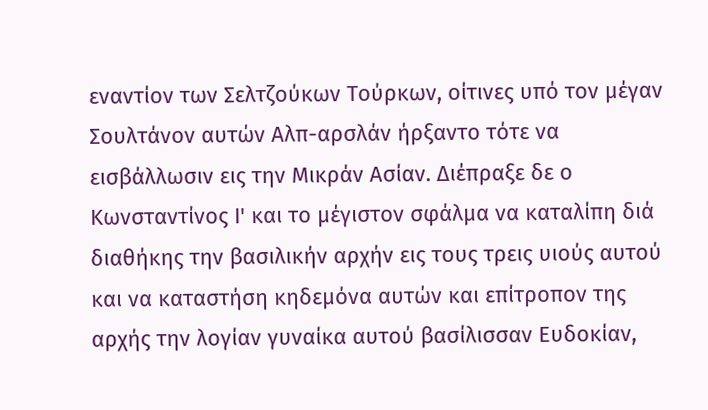εναντίον των Σελτζούκων Τούρκων, οίτινες υπό τον μέγαν Σουλτάνον αυτών Αλπ-αρσλάν ήρξαντο τότε να εισβάλλωσιν εις την Μικράν Ασίαν. Διέπραξε δε ο Κωνσταντίνος Ι' και το μέγιστον σφάλμα να καταλίπη διά διαθήκης την βασιλικήν αρχήν εις τους τρεις υιούς αυτού και να καταστήση κηδεμόνα αυτών και επίτροπον της αρχής την λογίαν γυναίκα αυτού βασίλισσαν Ευδοκίαν,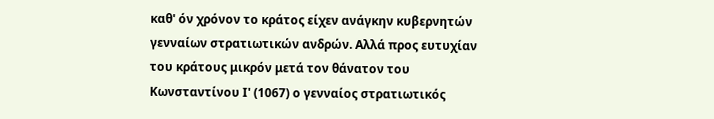καθ' όν χρόνον το κράτος είχεν ανάγκην κυβερνητών γενναίων στρατιωτικών ανδρών. Αλλά προς ευτυχίαν του κράτους μικρόν μετά τον θάνατον του Κωνσταντίνου Ι' (1067) ο γενναίος στρατιωτικός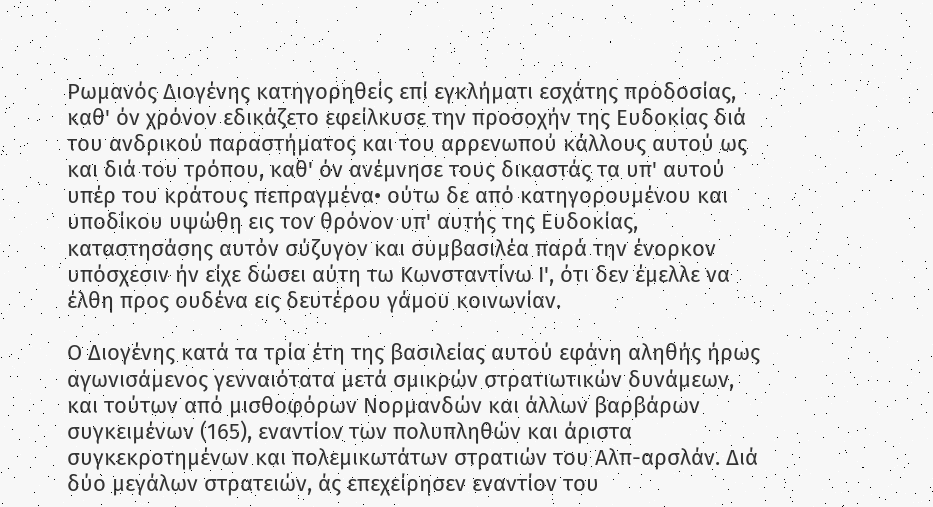Ρωμανός Διογένης κατηγορηθείς επί εγκλήματι εσχάτης προδοσίας, καθ' όν χρόνον εδικάζετο εφείλκυσε την προσοχήν της Ευδοκίας διά του ανδρικού παραστήματος και του αρρενωπού κάλλους αυτού ως και διά του τρόπου, καθ' όν ανέμνησε τους δικαστάς τα υπ' αυτού υπέρ του κράτους πεπραγμένα• ούτω δε από κατηγορουμένου και υποδίκου υψώθη εις τον θρόνον υπ' αυτής της Ευδοκίας, καταστησάσης αυτόν σύζυγον και συμβασιλέα παρά την ένορκον υπόσχεσιν ήν είχε δώσει αύτη τω Κωνσταντίνω Ι', ότι δεν έμελλε να έλθη προς ουδένα εις δευτέρου γάμου κοινωνίαν.

Ο Διογένης κατά τα τρία έτη της βασιλείας αυτού εφάνη αληθής ήρως αγωνισάμενος γενναιότατα μετά σμικρών στρατιωτικών δυνάμεων, και τούτων από μισθοφόρων Νορμανδών και άλλων βαρβάρων συγκειμένων (165), εναντίον των πολυπληθών και άριστα συγκεκροτημένων και πολεμικωτάτων στρατιών του Αλπ-αρσλάν. Διά δύο μεγάλων στρατειών, άς επεχείρησεν εναντίον του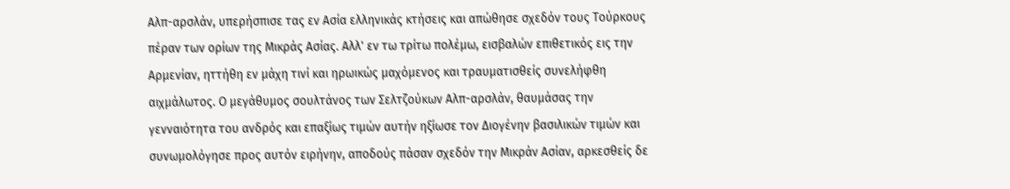Αλπ-αρσλάν, υπερήσπισε τας εν Ασία ελληνικάς κτήσεις και απώθησε σχεδόν τους Τούρκους πέραν των ορίων της Μικράς Ασίας. Αλλ' εν τω τρίτω πολέμω, εισβαλών επιθετικός εις την Αρμενίαν, ηττήθη εν μάχη τινί και ηρωικώς μαχόμενος και τραυματισθείς συνελήφθη αιχμάλωτος. Ο μεγάθυμος σουλτάνος των Σελτζούκων Αλπ-αρσλάν, θαυμάσας την γενναιότητα του ανδρός και επαξίως τιμών αυτήν ηξίωσε τον Διογένην βασιλικών τιμών και συνωμολόγησε προς αυτόν ειρήνην, αποδούς πάσαν σχεδόν την Μικράν Ασίαν, αρκεσθείς δε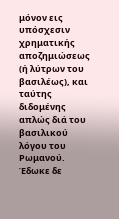μόνον εις υπόσχεσιν χρηματικής αποζημιώσεως (ή λύτρων του βασιλέως), και ταύτης διδομένης απλώς διά του βασιλικού λόγου του Ρωμανού. Έδωκε δε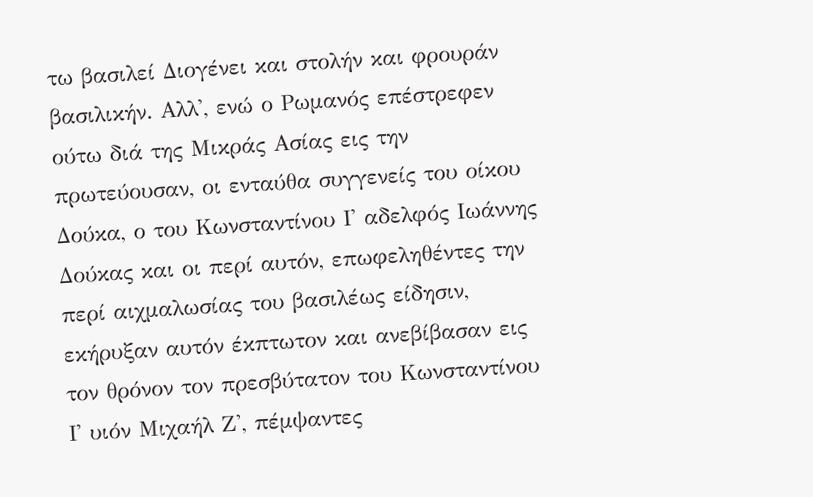τω βασιλεί Διογένει και στολήν και φρουράν βασιλικήν. Αλλ', ενώ ο Ρωμανός επέστρεφεν ούτω διά της Μικράς Ασίας εις την πρωτεύουσαν, οι ενταύθα συγγενείς του οίκου Δούκα, ο του Κωνσταντίνου Ι' αδελφός Ιωάννης Δούκας και οι περί αυτόν, επωφεληθέντες την περί αιχμαλωσίας του βασιλέως είδησιν, εκήρυξαν αυτόν έκπτωτον και ανεβίβασαν εις τον θρόνον τον πρεσβύτατον του Κωνσταντίνου Ι' υιόν Μιχαήλ Ζ', πέμψαντες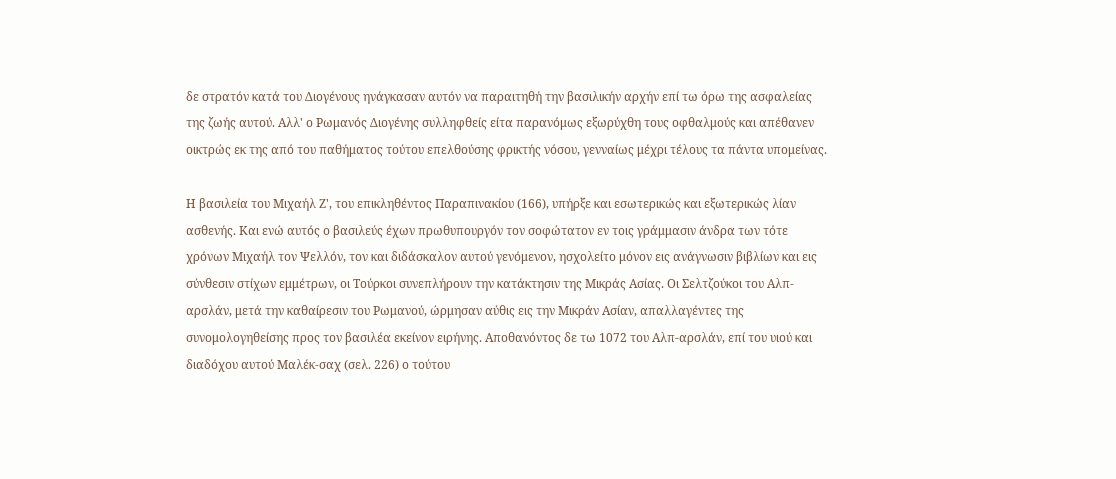δε στρατόν κατά του Διογένους ηνάγκασαν αυτόν να παραιτηθή την βασιλικήν αρχήν επί τω όρω της ασφαλείας της ζωής αυτού. Αλλ' ο Ρωμανός Διογένης συλληφθείς είτα παρανόμως εξωρύχθη τους οφθαλμούς και απέθανεν οικτρώς εκ της από του παθήματος τούτου επελθούσης φρικτής νόσου, γενναίως μέχρι τέλους τα πάντα υπομείνας.

Η βασιλεία του Μιχαήλ Ζ', του επικληθέντος Παραπινακίου (166), υπήρξε και εσωτερικώς και εξωτερικώς λίαν ασθενής. Και ενώ αυτός ο βασιλεύς έχων πρωθυπουργόν τον σοφώτατον εν τοις γράμμασιν άνδρα των τότε χρόνων Μιχαήλ τον Ψελλόν, τον και διδάσκαλον αυτού γενόμενον, ησχολείτο μόνον εις ανάγνωσιν βιβλίων και εις σύνθεσιν στίχων εμμέτρων, οι Τούρκοι συνεπλήρουν την κατάκτησιν της Μικράς Ασίας. Οι Σελτζούκοι του Αλπ-αρσλάν, μετά την καθαίρεσιν του Ρωμανού, ώρμησαν αύθις εις την Μικράν Ασίαν, απαλλαγέντες της συνομολογηθείσης προς τον βασιλέα εκείνον ειρήνης. Αποθανόντος δε τω 1072 του Αλπ-αρσλάν, επί του υιού και διαδόχου αυτού Μαλέκ-σαχ (σελ. 226) ο τούτου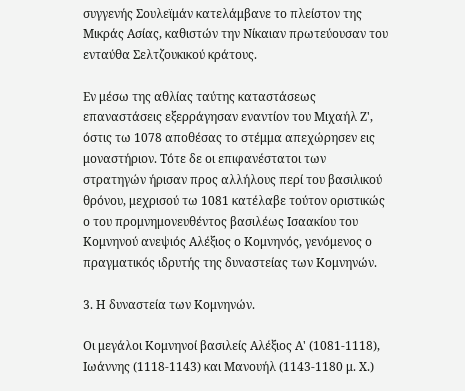συγγενής Σουλεϊμάν κατελάμβανε το πλείστον της Μικράς Ασίας, καθιστών την Νίκαιαν πρωτεύουσαν του ενταύθα Σελτζουκικού κράτους.

Εν μέσω της αθλίας ταύτης καταστάσεως επαναστάσεις εξερράγησαν εναντίον του Μιχαήλ Ζ', όστις τω 1078 αποθέσας το στέμμα απεχώρησεν εις μοναστήριον. Τότε δε οι επιφανέστατοι των στρατηγών ήρισαν προς αλλήλους περί του βασιλικού θρόνου, μεχρισού τω 1081 κατέλαβε τούτον οριστικώς ο του προμνημονευθέντος βασιλέως Ισαακίου του Κομνηνού ανεψιός Αλέξιος ο Κομνηνός, γενόμενος ο πραγματικός ιδρυτής της δυναστείας των Κομνηνών.

3. Η δυναστεία των Κομνηνών.

Οι μεγάλοι Κομνηνοί βασιλείς Αλέξιος Α' (1081-1118), Ιωάννης (1118-1143) και Μανουήλ (1143-1180 μ. Χ.)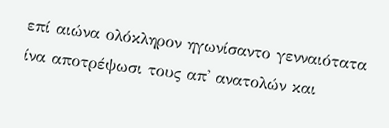επί αιώνα ολόκληρον ηγωνίσαντο γενναιότατα ίνα αποτρέψωσι τους απ' ανατολών και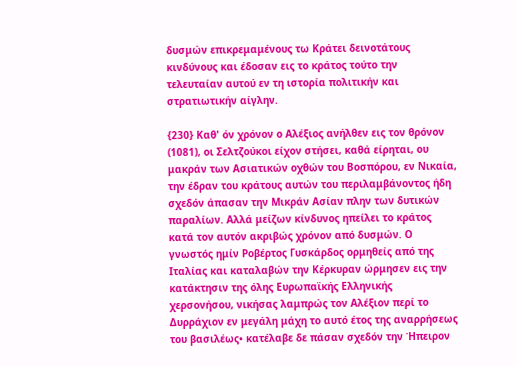δυσμών επικρεμαμένους τω Κράτει δεινοτάτους κινδύνους και έδοσαν εις το κράτος τούτο την τελευταίαν αυτού εν τη ιστορία πολιτικήν και στρατιωτικήν αίγλην.

{230} Καθ' όν χρόνον ο Αλέξιος ανήλθεν εις τον θρόνον (1081), οι Σελτζούκοι είχον στήσει, καθά είρηται, ου μακράν των Ασιατικών οχθών του Βοσπόρου, εν Νικαία, την έδραν του κράτους αυτών του περιλαμβάνοντος ήδη σχεδόν άπασαν την Μικράν Ασίαν πλην των δυτικών παραλίων. Αλλά μείζων κίνδυνος ηπείλει το κράτος κατά τον αυτόν ακριβώς χρόνον από δυσμών. Ο γνωστός ημίν Ροβέρτος Γυσκάρδος ορμηθείς από της Ιταλίας και καταλαβών την Κέρκυραν ώρμησεν εις την κατάκτησιν της όλης Ευρωπαϊκής Ελληνικής χερσονήσου, νικήσας λαμπρώς τον Αλέξιον περί το Δυρράχιον εν μεγάλη μάχη το αυτό έτος της αναρρήσεως του βασιλέως• κατέλαβε δε πάσαν σχεδόν την Ήπειρον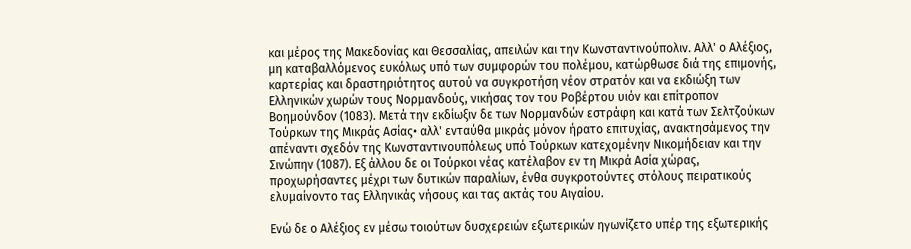και μέρος της Μακεδονίας και Θεσσαλίας, απειλών και την Κωνσταντινούπολιν. Αλλ' ο Αλέξιος, μη καταβαλλόμενος ευκόλως υπό των συμφορών του πολέμου, κατώρθωσε διά της επιμονής, καρτερίας και δραστηριότητος αυτού να συγκροτήση νέον στρατόν και να εκδιώξη των Ελληνικών χωρών τους Νορμανδούς, νικήσας τον του Ροβέρτου υιόν και επίτροπον Βοημούνδον (1083). Μετά την εκδίωξιν δε των Νορμανδών εστράφη και κατά των Σελτζούκων Τούρκων της Μικράς Ασίας• αλλ' ενταύθα μικράς μόνον ήρατο επιτυχίας, ανακτησάμενος την απέναντι σχεδόν της Κωνσταντινουπόλεως υπό Τούρκων κατεχομένην Νικομήδειαν και την Σινώπην (1087). Εξ άλλου δε οι Τούρκοι νέας κατέλαβον εν τη Μικρά Ασία χώρας, προχωρήσαντες μέχρι των δυτικών παραλίων, ένθα συγκροτούντες στόλους πειρατικούς ελυμαίνοντο τας Ελληνικάς νήσους και τας ακτάς του Αιγαίου.

Ενώ δε ο Αλέξιος εν μέσω τοιούτων δυσχερειών εξωτερικών ηγωνίζετο υπέρ της εξωτερικής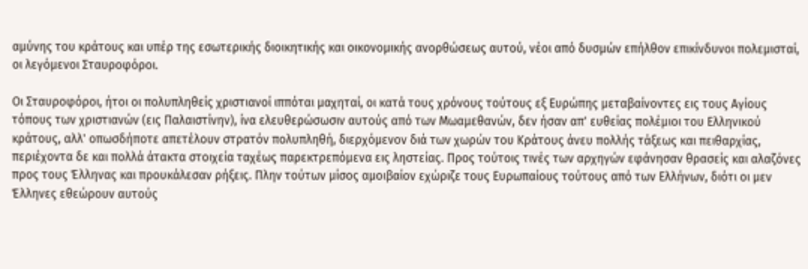αμύνης του κράτους και υπέρ της εσωτερικής διοικητικής και οικονομικής ανορθώσεως αυτού, νέοι από δυσμών επήλθον επικίνδυνοι πολεμισταί, οι λεγόμενοι Σταυροφόροι.

Οι Σταυροφόροι, ήτοι οι πολυπληθείς χριστιανοί ιππόται μαχηταί, οι κατά τους χρόνους τούτους εξ Ευρώπης μεταβαίνοντες εις τους Αγίους τόπους των χριστιανών (εις Παλαιστίνην), ίνα ελευθερώσωσιν αυτούς από των Μωαμεθανών, δεν ήσαν απ' ευθείας πολέμιοι του Ελληνικού κράτους, αλλ' οπωσδήποτε απετέλουν στρατόν πολυπληθή, διερχόμενον διά των χωρών του Κράτους άνευ πολλής τάξεως και πειθαρχίας, περιέχοντα δε και πολλά άτακτα στοιχεία ταχέως παρεκτρεπόμενα εις ληστείας. Προς τούτοις τινές των αρχηγών εφάνησαν θρασείς και αλαζόνες προς τους Έλληνας και προυκάλεσαν ρήξεις. Πλην τούτων μίσος αμοιβαίον εχώριζε τους Ευρωπαίους τούτους από των Ελλήνων, διότι οι μεν Έλληνες εθεώρουν αυτούς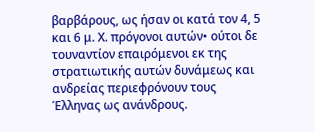βαρβάρους, ως ήσαν οι κατά τον 4, 5 και 6 μ. Χ. πρόγονοι αυτών• ούτοι δε τουναντίον επαιρόμενοι εκ της στρατιωτικής αυτών δυνάμεως και ανδρείας περιεφρόνουν τους Έλληνας ως ανάνδρους.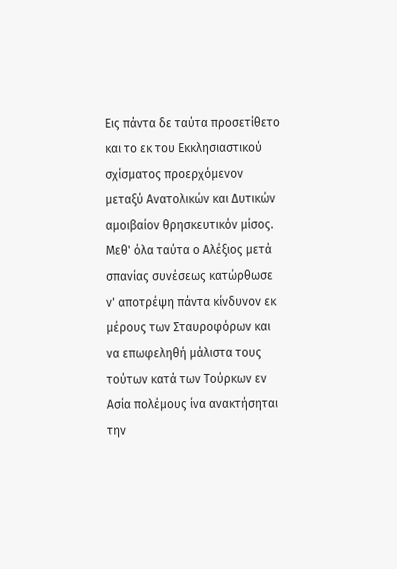Εις πάντα δε ταύτα προσετίθετο και το εκ του Εκκλησιαστικού σχίσματος προερχόμενον μεταξύ Ανατολικών και Δυτικών αμοιβαίον θρησκευτικόν μίσος. Μεθ' όλα ταύτα ο Αλέξιος μετά σπανίας συνέσεως κατώρθωσε ν' αποτρέψη πάντα κίνδυνον εκ μέρους των Σταυροφόρων και να επωφεληθή μάλιστα τους τούτων κατά των Τούρκων εν Ασία πολέμους ίνα ανακτήσηται την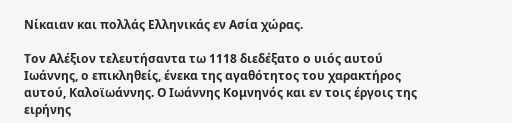Νίκαιαν και πολλάς Ελληνικάς εν Ασία χώρας.

Τον Αλέξιον τελευτήσαντα τω 1118 διεδέξατο ο υιός αυτού Ιωάννης, ο επικληθείς, ένεκα της αγαθότητος του χαρακτήρος αυτού, Καλοϊωάννης. Ο Ιωάννης Κομνηνός και εν τοις έργοις της ειρήνης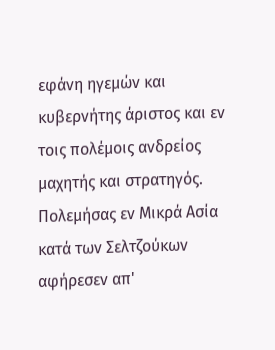εφάνη ηγεμών και κυβερνήτης άριστος και εν τοις πολέμοις ανδρείος μαχητής και στρατηγός. Πολεμήσας εν Μικρά Ασία κατά των Σελτζούκων αφήρεσεν απ'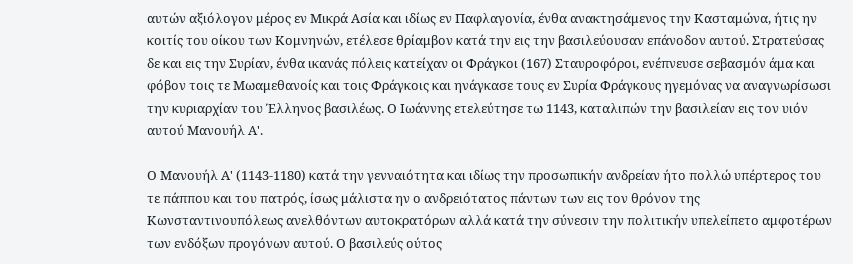αυτών αξιόλογον μέρος εν Μικρά Ασία και ιδίως εν Παφλαγονία, ένθα ανακτησάμενος την Κασταμώνα, ήτις ην κοιτίς του οίκου των Κομνηνών, ετέλεσε θρίαμβον κατά την εις την βασιλεύουσαν επάνοδον αυτού. Στρατεύσας δε και εις την Συρίαν, ένθα ικανάς πόλεις κατείχαν οι Φράγκοι (167) Σταυροφόροι, ενέπνευσε σεβασμόν άμα και φόβον τοις τε Μωαμεθανοίς και τοις Φράγκοις και ηνάγκασε τους εν Συρία Φράγκους ηγεμόνας να αναγνωρίσωσι την κυριαρχίαν του Έλληνος βασιλέως. Ο Ιωάννης ετελεύτησε τω 1143, καταλιπών την βασιλείαν εις τον υιόν αυτού Μανουήλ Α'.

Ο Μανουήλ Α' (1143-1180) κατά την γενναιότητα και ιδίως την προσωπικήν ανδρείαν ήτο πολλώ υπέρτερος του τε πάππου και του πατρός, ίσως μάλιστα ην ο ανδρειότατος πάντων των εις τον θρόνον της Κωνσταντινουπόλεως ανελθόντων αυτοκρατόρων αλλά κατά την σύνεσιν την πολιτικήν υπελείπετο αμφοτέρων των ενδόξων προγόνων αυτού. Ο βασιλεύς ούτος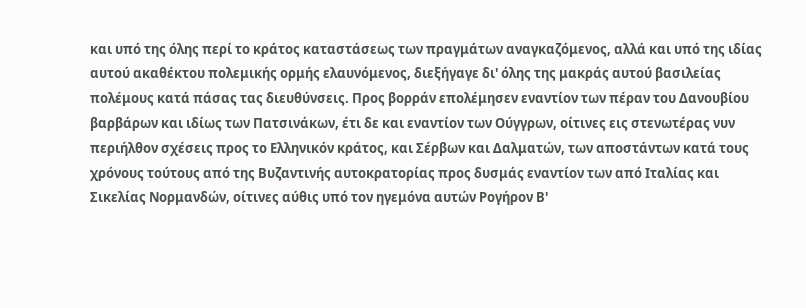και υπό της όλης περί το κράτος καταστάσεως των πραγμάτων αναγκαζόμενος, αλλά και υπό της ιδίας αυτού ακαθέκτου πολεμικής ορμής ελαυνόμενος, διεξήγαγε δι' όλης της μακράς αυτού βασιλείας πολέμους κατά πάσας τας διευθύνσεις. Προς βορράν επολέμησεν εναντίον των πέραν του Δανουβίου βαρβάρων και ιδίως των Πατσινάκων, έτι δε και εναντίον των Ούγγρων, οίτινες εις στενωτέρας νυν περιήλθον σχέσεις προς το Ελληνικόν κράτος, και Σέρβων και Δαλματών, των αποστάντων κατά τους χρόνους τούτους από της Βυζαντινής αυτοκρατορίας προς δυσμάς εναντίον των από Ιταλίας και Σικελίας Νορμανδών, οίτινες αύθις υπό τον ηγεμόνα αυτών Ρογήρον Β'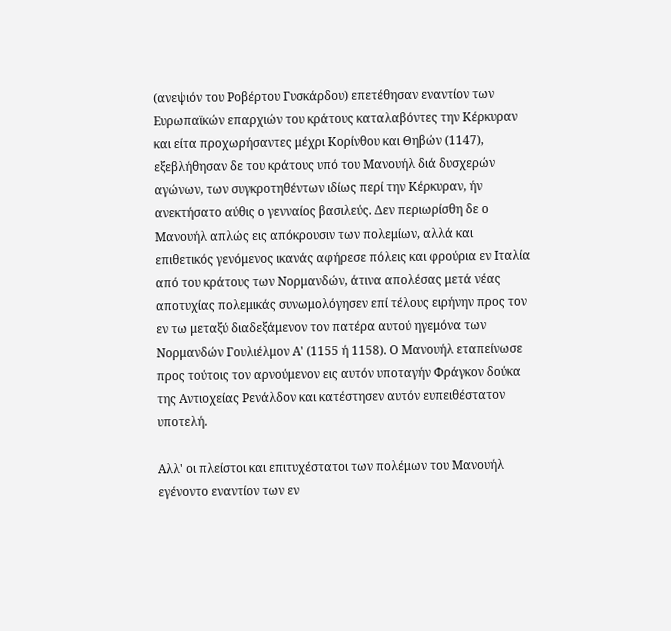(ανεψιόν του Ροβέρτου Γυσκάρδου) επετέθησαν εναντίον των Ευρωπαϊκών επαρχιών του κράτους καταλαβόντες την Κέρκυραν και είτα προχωρήσαντες μέχρι Κορίνθου και Θηβών (1147), εξεβλήθησαν δε του κράτους υπό του Μανουήλ διά δυσχερών αγώνων, των συγκροτηθέντων ιδίως περί την Κέρκυραν, ήν ανεκτήσατο αύθις ο γενναίος βασιλεύς. Δεν περιωρίσθη δε ο Μανουήλ απλώς εις απόκρουσιν των πολεμίων, αλλά και επιθετικός γενόμενος ικανάς αφήρεσε πόλεις και φρούρια εν Ιταλία από του κράτους των Νορμανδών, άτινα απολέσας μετά νέας αποτυχίας πολεμικάς συνωμολόγησεν επί τέλους ειρήνην προς τον εν τω μεταξύ διαδεξάμενον τον πατέρα αυτού ηγεμόνα των Νορμανδών Γουλιέλμον Α' (1155 ή 1158). Ο Μανουήλ εταπείνωσε προς τούτοις τον αρνούμενον εις αυτόν υποταγήν Φράγκον δούκα της Αντιοχείας Ρενάλδον και κατέστησεν αυτόν ευπειθέστατον υποτελή.

Αλλ' οι πλείστοι και επιτυχέστατοι των πολέμων του Μανουήλ εγένοντο εναντίον των εν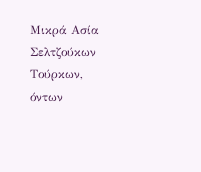Μικρά Ασία Σελτζούκων Τούρκων, όντων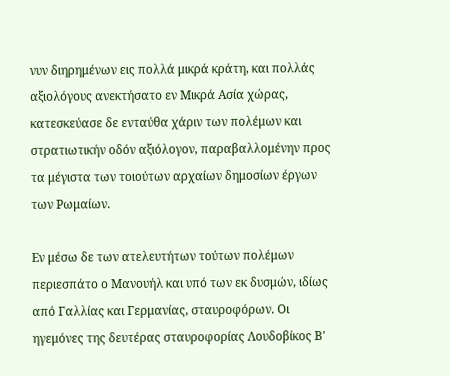νυν διηρημένων εις πολλά μικρά κράτη, και πολλάς αξιολόγους ανεκτήσατο εν Μικρά Ασία χώρας, κατεσκεύασε δε ενταύθα χάριν των πολέμων και στρατιωτικήν οδόν αξιόλογον, παραβαλλομένην προς τα μέγιστα των τοιούτων αρχαίων δημοσίων έργων των Ρωμαίων.

Εν μέσω δε των ατελευτήτων τούτων πολέμων περιεσπάτο ο Μανουήλ και υπό των εκ δυσμών, ιδίως από Γαλλίας και Γερμανίας, σταυροφόρων. Οι ηγεμόνες της δευτέρας σταυροφορίας Λουδοβίκος Β'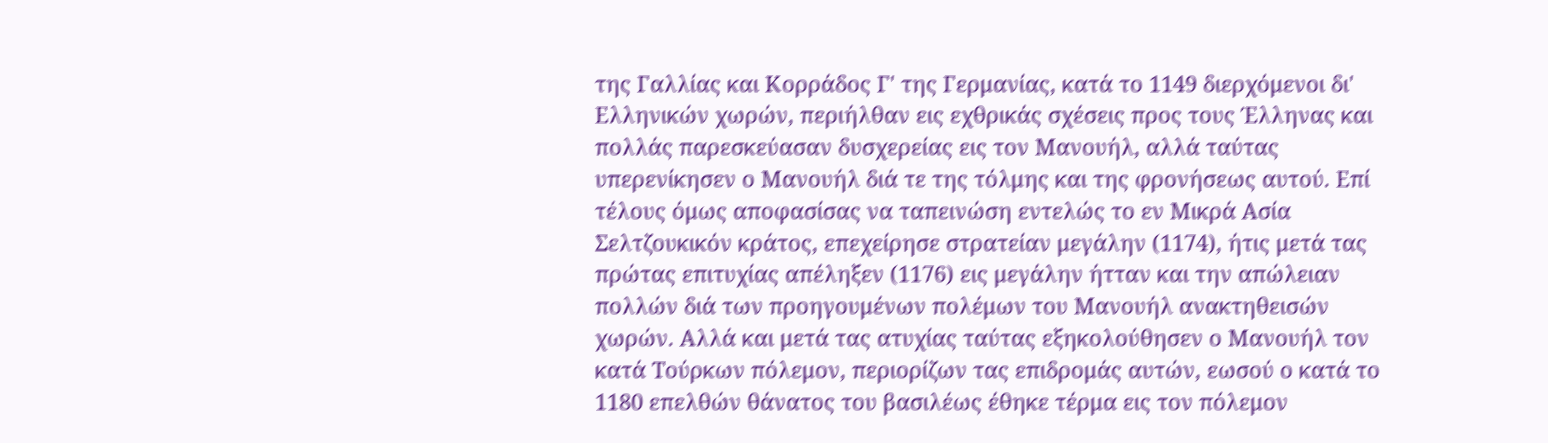της Γαλλίας και Κορράδος Γ' της Γερμανίας, κατά το 1149 διερχόμενοι δι' Ελληνικών χωρών, περιήλθαν εις εχθρικάς σχέσεις προς τους Έλληνας και πολλάς παρεσκεύασαν δυσχερείας εις τον Μανουήλ, αλλά ταύτας υπερενίκησεν ο Μανουήλ διά τε της τόλμης και της φρονήσεως αυτού. Επί τέλους όμως αποφασίσας να ταπεινώση εντελώς το εν Μικρά Ασία Σελτζουκικόν κράτος, επεχείρησε στρατείαν μεγάλην (1174), ήτις μετά τας πρώτας επιτυχίας απέληξεν (1176) εις μεγάλην ήτταν και την απώλειαν πολλών διά των προηγουμένων πολέμων του Μανουήλ ανακτηθεισών χωρών. Αλλά και μετά τας ατυχίας ταύτας εξηκολούθησεν ο Μανουήλ τον κατά Τούρκων πόλεμον, περιορίζων τας επιδρομάς αυτών, εωσού ο κατά το 1180 επελθών θάνατος του βασιλέως έθηκε τέρμα εις τον πόλεμον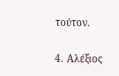τούτον.

4. Αλέξιος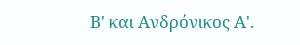Β' και Ανδρόνικος Α'.